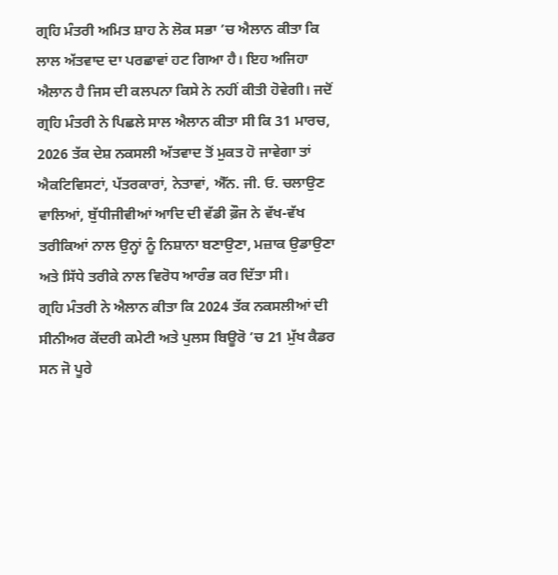ਗ੍ਰਹਿ ਮੰਤਰੀ ਅਮਿਤ ਸ਼ਾਹ ਨੇ ਲੋਕ ਸਭਾ ’ਚ ਐਲਾਨ ਕੀਤਾ ਕਿ ਲਾਲ ਅੱਤਵਾਦ ਦਾ ਪਰਛਾਵਾਂ ਹਟ ਗਿਆ ਹੈ। ਇਹ ਅਜਿਹਾ ਐਲਾਨ ਹੈ ਜਿਸ ਦੀ ਕਲਪਨਾ ਕਿਸੇ ਨੇ ਨਹੀਂ ਕੀਤੀ ਹੋਵੇਗੀ। ਜਦੋਂ ਗ੍ਰਹਿ ਮੰਤਰੀ ਨੇ ਪਿਛਲੇ ਸਾਲ ਐਲਾਨ ਕੀਤਾ ਸੀ ਕਿ 31 ਮਾਰਚ, 2026 ਤੱਕ ਦੇਸ਼ ਨਕਸਲੀ ਅੱਤਵਾਦ ਤੋਂ ਮੁਕਤ ਹੋ ਜਾਵੇਗਾ ਤਾਂ ਐਕਟਿਵਿਸਟਾਂ, ਪੱਤਰਕਾਰਾਂ, ਨੇਤਾਵਾਂ, ਐੱਨ. ਜੀ. ਓ. ਚਲਾਉਣ ਵਾਲਿਆਂ, ਬੁੱਧੀਜੀਵੀਆਂ ਆਦਿ ਦੀ ਵੱਡੀ ਫ਼ੌਜ ਨੇ ਵੱਖ-ਵੱਖ ਤਰੀਕਿਆਂ ਨਾਲ ਉਨ੍ਹਾਂ ਨੂੰ ਨਿਸ਼ਾਨਾ ਬਣਾਉਣਾ, ਮਜ਼ਾਕ ਉਡਾਉਣਾ ਅਤੇ ਸਿੱਧੇ ਤਰੀਕੇ ਨਾਲ ਵਿਰੋਧ ਆਰੰਭ ਕਰ ਦਿੱਤਾ ਸੀ।
ਗ੍ਰਹਿ ਮੰਤਰੀ ਨੇ ਐਲਾਨ ਕੀਤਾ ਕਿ 2024 ਤੱਕ ਨਕਸਲੀਆਂ ਦੀ ਸੀਨੀਅਰ ਕੇਂਦਰੀ ਕਮੇਟੀ ਅਤੇ ਪੁਲਸ ਬਿਊਰੋ ’ਚ 21 ਮੁੱਖ ਕੈਡਰ ਸਨ ਜੋ ਪੂਰੇ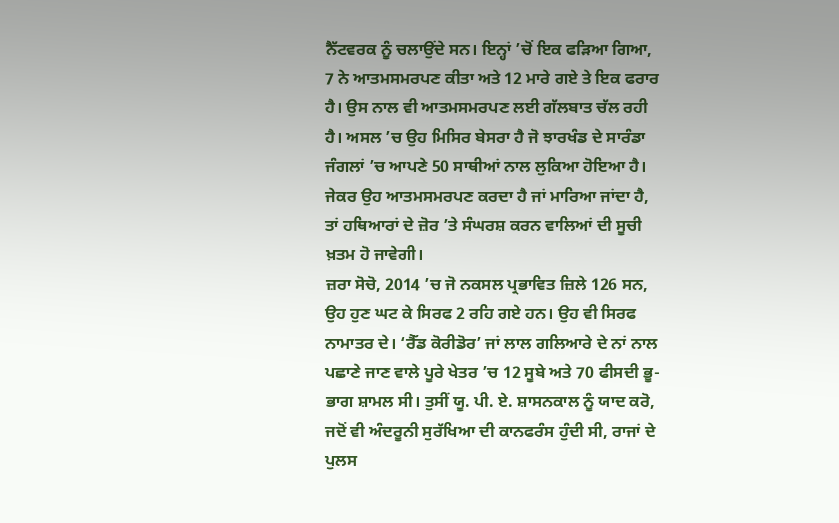ਨੈੱਟਵਰਕ ਨੂੰ ਚਲਾਉਂਦੇ ਸਨ। ਇਨ੍ਹਾਂ ’ਚੋਂ ਇਕ ਫੜਿਆ ਗਿਆ, 7 ਨੇ ਆਤਮਸਮਰਪਣ ਕੀਤਾ ਅਤੇ 12 ਮਾਰੇ ਗਏ ਤੇ ਇਕ ਫਰਾਰ ਹੈ। ਉਸ ਨਾਲ ਵੀ ਆਤਮਸਮਰਪਣ ਲਈ ਗੱਲਬਾਤ ਚੱਲ ਰਹੀ ਹੈ। ਅਸਲ ’ਚ ਉਹ ਮਿਸਿਰ ਬੇਸਰਾ ਹੈ ਜੋ ਝਾਰਖੰਡ ਦੇ ਸਾਰੰਡਾ ਜੰਗਲਾਂ ’ਚ ਆਪਣੇ 50 ਸਾਥੀਆਂ ਨਾਲ ਲੁਕਿਆ ਹੋਇਆ ਹੈ। ਜੇਕਰ ਉਹ ਆਤਮਸਮਰਪਣ ਕਰਦਾ ਹੈ ਜਾਂ ਮਾਰਿਆ ਜਾਂਦਾ ਹੈ, ਤਾਂ ਹਥਿਆਰਾਂ ਦੇ ਜ਼ੋਰ ’ਤੇ ਸੰਘਰਸ਼ ਕਰਨ ਵਾਲਿਆਂ ਦੀ ਸੂਚੀ ਖ਼ਤਮ ਹੋ ਜਾਵੇਗੀ।
ਜ਼ਰਾ ਸੋਚੋ, 2014 ’ਚ ਜੋ ਨਕਸਲ ਪ੍ਰਭਾਵਿਤ ਜ਼ਿਲੇ 126 ਸਨ, ਉਹ ਹੁਣ ਘਟ ਕੇ ਸਿਰਫ 2 ਰਹਿ ਗਏ ਹਨ। ਉਹ ਵੀ ਸਿਰਫ ਨਾਮਾਤਰ ਦੇ। ‘ਰੈੱਡ ਕੋਰੀਡੋਰ’ ਜਾਂ ਲਾਲ ਗਲਿਆਰੇ ਦੇ ਨਾਂ ਨਾਲ ਪਛਾਣੇ ਜਾਣ ਵਾਲੇ ਪੂਰੇ ਖੇਤਰ ’ਚ 12 ਸੂਬੇ ਅਤੇ 70 ਫੀਸਦੀ ਭੂ-ਭਾਗ ਸ਼ਾਮਲ ਸੀ। ਤੁਸੀਂ ਯੂ. ਪੀ. ਏ. ਸ਼ਾਸਨਕਾਲ ਨੂੰ ਯਾਦ ਕਰੋ, ਜਦੋਂ ਵੀ ਅੰਦਰੂਨੀ ਸੁਰੱਖਿਆ ਦੀ ਕਾਨਫਰੰਸ ਹੁੰਦੀ ਸੀ, ਰਾਜਾਂ ਦੇ ਪੁਲਸ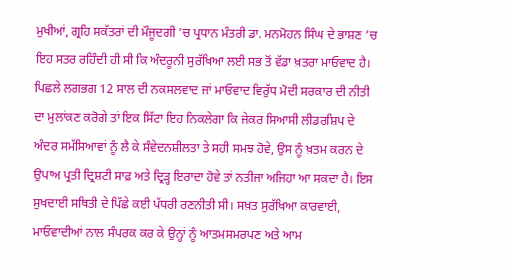ਮੁਖੀਆਂ, ਗ੍ਰਹਿ ਸਕੱਤਰਾਂ ਦੀ ਮੌਜੂਦਗੀ ’ਚ ਪ੍ਰਧਾਨ ਮੰਤਰੀ ਡਾ. ਮਨਮੋਹਨ ਸਿੰਘ ਦੇ ਭਾਸ਼ਣ ’ਚ ਇਹ ਸਤਰ ਰਹਿੰਦੀ ਹੀ ਸੀ ਕਿ ਅੰਦਰੂਨੀ ਸੁਰੱਖਿਆ ਲਈ ਸਭ ਤੋਂ ਵੱਡਾ ਖ਼ਤਰਾ ਮਾਓਵਾਦ ਹੈ।
ਪਿਛਲੇ ਲਗਭਗ 12 ਸਾਲ ਦੀ ਨਕਸਲਵਾਦ ਜਾਂ ਮਾਓਵਾਦ ਵਿਰੁੱਧ ਮੋਦੀ ਸਰਕਾਰ ਦੀ ਨੀਤੀ ਦਾ ਮੁਲਾਂਕਣ ਕਰੋਗੇ ਤਾਂ ਇਕ ਸਿੱਟਾ ਇਹ ਨਿਕਲੇਗਾ ਕਿ ਜੇਕਰ ਸਿਆਸੀ ਲੀਡਰਸ਼ਿਪ ਦੇ ਅੰਦਰ ਸਮੱਸਿਆਵਾਂ ਨੂੰ ਲੈ ਕੇ ਸੰਵੇਦਨਸ਼ੀਲਤਾ ਤੇ ਸਹੀ ਸਮਝ ਹੋਵੇ, ਉਸ ਨੂੰ ਖ਼ਤਮ ਕਰਨ ਦੇ ਉਪਾਅ ਪ੍ਰਤੀ ਦ੍ਰਿਸ਼ਟੀ ਸਾਫ਼ ਅਤੇ ਦ੍ਰਿੜ੍ਹ ਇਰਾਦਾ ਹੋਵੇ ਤਾਂ ਨਤੀਜਾ ਅਜਿਹਾ ਆ ਸਕਦਾ ਹੈ। ਇਸ ਸੁਖਦਾਈ ਸਥਿਤੀ ਦੇ ਪਿੱਛੇ ਕਈ ਪੱਧਰੀ ਰਣਨੀਤੀ ਸੀ। ਸਖ਼ਤ ਸੁਰੱਖਿਆ ਕਾਰਵਾਈ, ਮਾਓਵਾਦੀਆਂ ਨਾਲ ਸੰਪਰਕ ਕਰ ਕੇ ਉਨ੍ਹਾਂ ਨੂੰ ਆਤਮਸਮਰਪਣ ਅਤੇ ਆਮ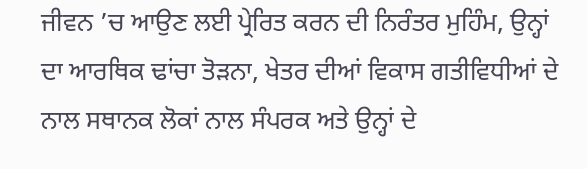ਜੀਵਨ ’ਚ ਆਉਣ ਲਈ ਪ੍ਰੇਰਿਤ ਕਰਨ ਦੀ ਨਿਰੰਤਰ ਮੁਹਿੰਮ, ਉਨ੍ਹਾਂ ਦਾ ਆਰਥਿਕ ਢਾਂਚਾ ਤੋੜਨਾ, ਖੇਤਰ ਦੀਆਂ ਵਿਕਾਸ ਗਤੀਵਿਧੀਆਂ ਦੇ ਨਾਲ ਸਥਾਨਕ ਲੋਕਾਂ ਨਾਲ ਸੰਪਰਕ ਅਤੇ ਉਨ੍ਹਾਂ ਦੇ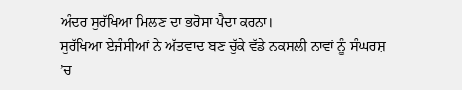ਅੰਦਰ ਸੁਰੱਖਿਆ ਮਿਲਣ ਦਾ ਭਰੋਸਾ ਪੈਦਾ ਕਰਨਾ।
ਸੁਰੱਖਿਆ ਏਜੰਸੀਆਂ ਨੇ ਅੱਤਵਾਦ ਬਣ ਚੁੱਕੇ ਵੱਡੇ ਨਕਸਲੀ ਨਾਵਾਂ ਨੂੰ ਸੰਘਰਸ਼ ’ਚ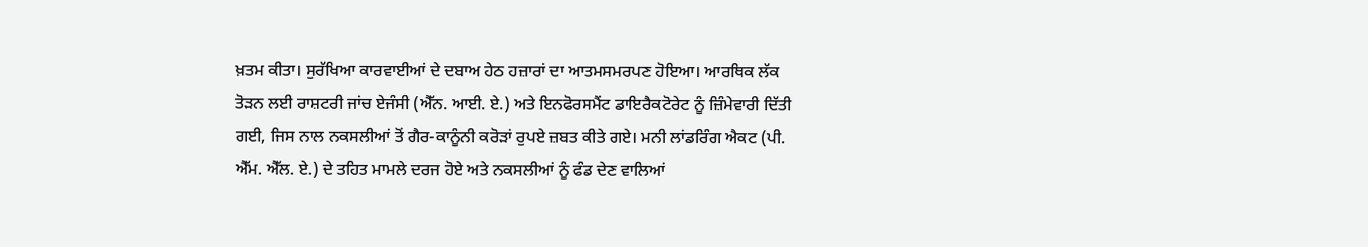ਖ਼ਤਮ ਕੀਤਾ। ਸੁਰੱਖਿਆ ਕਾਰਵਾਈਆਂ ਦੇ ਦਬਾਅ ਹੇਠ ਹਜ਼ਾਰਾਂ ਦਾ ਆਤਮਸਮਰਪਣ ਹੋਇਆ। ਆਰਥਿਕ ਲੱਕ ਤੋੜਨ ਲਈ ਰਾਸ਼ਟਰੀ ਜਾਂਚ ਏਜੰਸੀ (ਐੱਨ. ਆਈ. ਏ.) ਅਤੇ ਇਨਫੋਰਸਮੈਂਟ ਡਾਇਰੈਕਟੋਰੇਟ ਨੂੰ ਜ਼ਿੰਮੇਵਾਰੀ ਦਿੱਤੀ ਗਈ, ਜਿਸ ਨਾਲ ਨਕਸਲੀਆਂ ਤੋਂ ਗੈਰ-ਕਾਨੂੰਨੀ ਕਰੋੜਾਂ ਰੁਪਏ ਜ਼ਬਤ ਕੀਤੇ ਗਏ। ਮਨੀ ਲਾਂਡਰਿੰਗ ਐਕਟ (ਪੀ. ਐੱਮ. ਐੱਲ. ਏ.) ਦੇ ਤਹਿਤ ਮਾਮਲੇ ਦਰਜ ਹੋਏ ਅਤੇ ਨਕਸਲੀਆਂ ਨੂੰ ਫੰਡ ਦੇਣ ਵਾਲਿਆਂ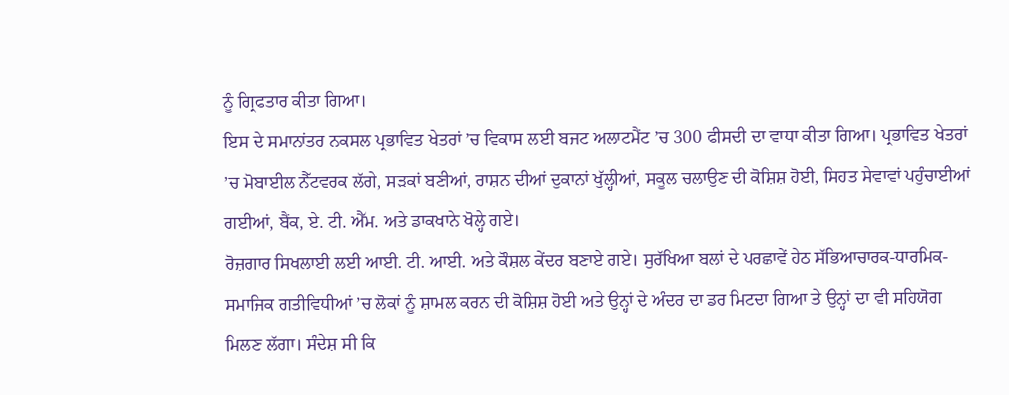ਨੂੰ ਗ੍ਰਿਫਤਾਰ ਕੀਤਾ ਗਿਆ।
ਇਸ ਦੇ ਸਮਾਨਾਂਤਰ ਨਕਸਲ ਪ੍ਰਭਾਵਿਤ ਖੇਤਰਾਂ ’ਚ ਵਿਕਾਸ ਲਈ ਬਜਟ ਅਲਾਟਮੈਂਟ ’ਚ 300 ਫੀਸਦੀ ਦਾ ਵਾਧਾ ਕੀਤਾ ਗਿਆ। ਪ੍ਰਭਾਵਿਤ ਖੇਤਰਾਂ ’ਚ ਮੋਬਾਈਲ ਨੈੱਟਵਰਕ ਲੱਗੇ, ਸੜਕਾਂ ਬਣੀਆਂ, ਰਾਸ਼ਨ ਦੀਆਂ ਦੁਕਾਨਾਂ ਖੁੱਲ੍ਹੀਆਂ, ਸਕੂਲ ਚਲਾਉਣ ਦੀ ਕੋਸ਼ਿਸ਼ ਹੋਈ, ਸਿਹਤ ਸੇਵਾਵਾਂ ਪਹੁੰਚਾਈਆਂ ਗਈਆਂ, ਬੈਂਕ, ਏ. ਟੀ. ਐੱਮ. ਅਤੇ ਡਾਕਖਾਨੇ ਖੋਲ੍ਹੇ ਗਏ।
ਰੋਜ਼ਗਾਰ ਸਿਖਲਾਈ ਲਈ ਆਈ. ਟੀ. ਆਈ. ਅਤੇ ਕੌਸ਼ਲ ਕੇਂਦਰ ਬਣਾਏ ਗਏ। ਸੁਰੱਖਿਆ ਬਲਾਂ ਦੇ ਪਰਛਾਵੇਂ ਹੇਠ ਸੱਭਿਆਚਾਰਕ-ਧਾਰਮਿਕ-ਸਮਾਜਿਕ ਗਤੀਵਿਧੀਆਂ ’ਚ ਲੋਕਾਂ ਨੂੰ ਸ਼ਾਮਲ ਕਰਨ ਦੀ ਕੋਸ਼ਿਸ਼ ਹੋਈ ਅਤੇ ਉਨ੍ਹਾਂ ਦੇ ਅੰਦਰ ਦਾ ਡਰ ਮਿਟਦਾ ਗਿਆ ਤੇ ਉਨ੍ਹਾਂ ਦਾ ਵੀ ਸਹਿਯੋਗ ਮਿਲਣ ਲੱਗਾ। ਸੰਦੇਸ਼ ਸੀ ਕਿ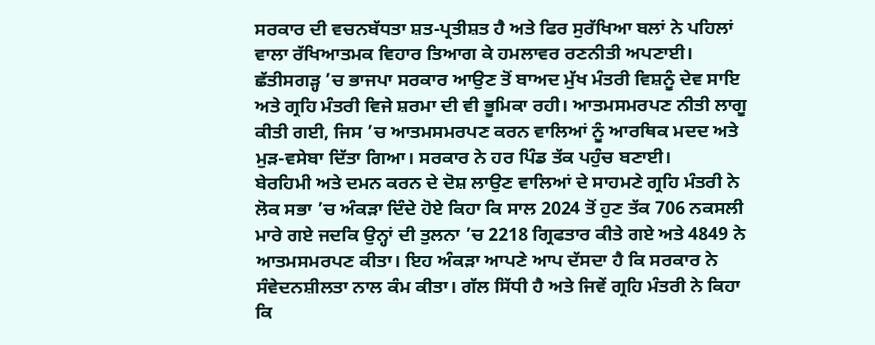ਸਰਕਾਰ ਦੀ ਵਚਨਬੱਧਤਾ ਸ਼ਤ-ਪ੍ਰਤੀਸ਼ਤ ਹੈ ਅਤੇ ਫਿਰ ਸੁਰੱਖਿਆ ਬਲਾਂ ਨੇ ਪਹਿਲਾਂ ਵਾਲਾ ਰੱਖਿਆਤਮਕ ਵਿਹਾਰ ਤਿਆਗ ਕੇ ਹਮਲਾਵਰ ਰਣਨੀਤੀ ਅਪਣਾਈ। ਛੱਤੀਸਗੜ੍ਹ ’ਚ ਭਾਜਪਾ ਸਰਕਾਰ ਆਉਣ ਤੋਂ ਬਾਅਦ ਮੁੱਖ ਮੰਤਰੀ ਵਿਸ਼ਨੂੰ ਦੇਵ ਸਾਇ ਅਤੇ ਗ੍ਰਹਿ ਮੰਤਰੀ ਵਿਜੇ ਸ਼ਰਮਾ ਦੀ ਵੀ ਭੂਮਿਕਾ ਰਹੀ। ਆਤਮਸਮਰਪਣ ਨੀਤੀ ਲਾਗੂ ਕੀਤੀ ਗਈ, ਜਿਸ ’ਚ ਆਤਮਸਮਰਪਣ ਕਰਨ ਵਾਲਿਆਂ ਨੂੰ ਆਰਥਿਕ ਮਦਦ ਅਤੇ ਮੁੜ-ਵਸੇਬਾ ਦਿੱਤਾ ਗਿਆ। ਸਰਕਾਰ ਨੇ ਹਰ ਪਿੰਡ ਤੱਕ ਪਹੁੰਚ ਬਣਾਈ।
ਬੇਰਹਿਮੀ ਅਤੇ ਦਮਨ ਕਰਨ ਦੇ ਦੋਸ਼ ਲਾਉਣ ਵਾਲਿਆਂ ਦੇ ਸਾਹਮਣੇ ਗ੍ਰਹਿ ਮੰਤਰੀ ਨੇ ਲੋਕ ਸਭਾ ’ਚ ਅੰਕੜਾ ਦਿੰਦੇ ਹੋਏ ਕਿਹਾ ਕਿ ਸਾਲ 2024 ਤੋਂ ਹੁਣ ਤੱਕ 706 ਨਕਸਲੀ ਮਾਰੇ ਗਏ ਜਦਕਿ ਉਨ੍ਹਾਂ ਦੀ ਤੁਲਨਾ ’ਚ 2218 ਗ੍ਰਿਫਤਾਰ ਕੀਤੇ ਗਏ ਅਤੇ 4849 ਨੇ ਆਤਮਸਮਰਪਣ ਕੀਤਾ। ਇਹ ਅੰਕੜਾ ਆਪਣੇ ਆਪ ਦੱਸਦਾ ਹੈ ਕਿ ਸਰਕਾਰ ਨੇ ਸੰਵੇਦਨਸ਼ੀਲਤਾ ਨਾਲ ਕੰਮ ਕੀਤਾ। ਗੱਲ ਸਿੱਧੀ ਹੈ ਅਤੇ ਜਿਵੇਂ ਗ੍ਰਹਿ ਮੰਤਰੀ ਨੇ ਕਿਹਾ ਕਿ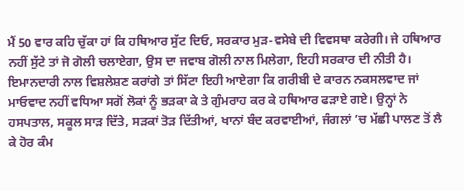ਮੈਂ 50 ਵਾਰ ਕਹਿ ਚੁੱਕਾ ਹਾਂ ਕਿ ਹਥਿਆਰ ਸੁੱਟ ਦਿਓ, ਸਰਕਾਰ ਮੁੜ-ਵਸੇਬੇ ਦੀ ਵਿਵਸਥਾ ਕਰੇਗੀ। ਜੇ ਹਥਿਆਰ ਨਹੀਂ ਸੁੱਟੇ ਤਾਂ ਜੋ ਗੋਲੀ ਚਲਾਏਗਾ, ਉਸ ਦਾ ਜਵਾਬ ਗੋਲੀ ਨਾਲ ਮਿਲੇਗਾ, ਇਹੀ ਸਰਕਾਰ ਦੀ ਨੀਤੀ ਹੈ।
ਇਮਾਨਦਾਰੀ ਨਾਲ ਵਿਸ਼ਲੇਸ਼ਣ ਕਰਾਂਗੇ ਤਾਂ ਸਿੱਟਾ ਇਹੀ ਆਏਗਾ ਕਿ ਗਰੀਬੀ ਦੇ ਕਾਰਨ ਨਕਸਲਵਾਦ ਜਾਂ ਮਾਓਵਾਦ ਨਹੀਂ ਵਧਿਆ ਸਗੋਂ ਲੋਕਾਂ ਨੂੰ ਭੜਕਾ ਕੇ ਤੇ ਗੁੰਮਰਾਹ ਕਰ ਕੇ ਹਥਿਆਰ ਫੜਾਏ ਗਏ। ਉਨ੍ਹਾਂ ਨੇ ਹਸਪਤਾਲ, ਸਕੂਲ ਸਾੜ ਦਿੱਤੇ, ਸੜਕਾਂ ਤੋੜ ਦਿੱਤੀਆਂ, ਖਾਨਾਂ ਬੰਦ ਕਰਵਾਈਆਂ, ਜੰਗਲਾਂ ’ਚ ਮੱਛੀ ਪਾਲਣ ਤੋਂ ਲੈ ਕੇ ਹੋਰ ਕੰਮ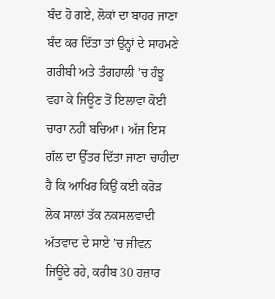ਬੰਦ ਹੋ ਗਏ, ਲੋਕਾਂ ਦਾ ਬਾਹਰ ਜਾਣਾ ਬੰਦ ਕਰ ਦਿੱਤਾ ਤਾਂ ਉਨ੍ਹਾਂ ਦੇ ਸਾਹਮਣੇ ਗਰੀਬੀ ਅਤੇ ਤੰਗਹਾਲੀ ’ਚ ਹੰਝੂ ਵਹਾ ਕੇ ਜਿਊਣ ਤੋਂ ਇਲਾਵਾ ਕੋਈ ਚਾਰਾ ਨਹੀਂ ਬਚਿਆ। ਅੱਜ ਇਸ ਗੱਲ ਦਾ ਉੱਤਰ ਦਿੱਤਾ ਜਾਣਾ ਚਾਹੀਦਾ ਹੈ ਕਿ ਆਖਿਰ ਕਿਉਂ ਕਈ ਕਰੋੜ ਲੋਕ ਸਾਲਾਂ ਤੱਕ ਨਕਸਲਵਾਦੀ ਅੱਤਵਾਦ ਦੇ ਸਾਏ ’ਚ ਜੀਵਨ ਜਿਊਂਦੇ ਰਹੇ, ਕਰੀਬ 30 ਹਜ਼ਾਰ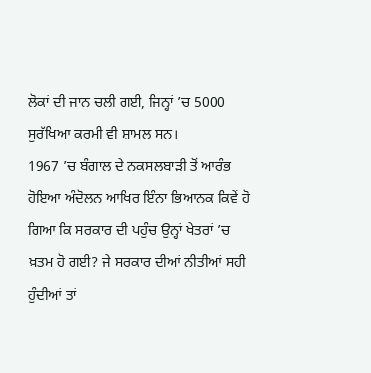ਲੋਕਾਂ ਦੀ ਜਾਨ ਚਲੀ ਗਈ, ਜਿਨ੍ਹਾਂ ’ਚ 5000 ਸੁਰੱਖਿਆ ਕਰਮੀ ਵੀ ਸ਼ਾਮਲ ਸਨ।
1967 ’ਚ ਬੰਗਾਲ ਦੇ ਨਕਸਲਬਾੜੀ ਤੋਂ ਆਰੰਭ ਹੋਇਆ ਅੰਦੋਲਨ ਆਖਿਰ ਇੰਨਾ ਭਿਆਨਕ ਕਿਵੇਂ ਹੋ ਗਿਆ ਕਿ ਸਰਕਾਰ ਦੀ ਪਹੁੰਚ ਉਨ੍ਹਾਂ ਖੇਤਰਾਂ ’ਚ ਖ਼ਤਮ ਹੋ ਗਈ? ਜੇ ਸਰਕਾਰ ਦੀਆਂ ਨੀਤੀਆਂ ਸਹੀ ਹੁੰਦੀਆਂ ਤਾਂ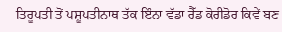ਤਿਰੂਪਤੀ ਤੋਂ ਪਸ਼ੂਪਤੀਨਾਥ ਤੱਕ ਇੰਨਾ ਵੱਡਾ ਰੈੱਡ ਕੋਰੀਡੋਰ ਕਿਵੇਂ ਬਣ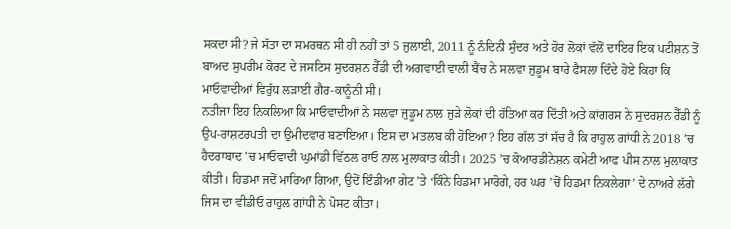ਸਕਦਾ ਸੀ? ਜੇ ਸੱਤਾ ਦਾ ਸਮਰਥਨ ਸੀ ਹੀ ਨਹੀਂ ਤਾਂ 5 ਜੁਲਾਈ, 2011 ਨੂੰ ਨੰਦਿਨੀ ਸੁੰਦਰ ਅਤੇ ਹੋਰ ਲੋਕਾਂ ਵੱਲੋਂ ਦਾਇਰ ਇਕ ਪਟੀਸ਼ਨ ਤੋਂ ਬਾਅਦ ਸੁਪਰੀਮ ਕੋਰਟ ਦੇ ਜਸਟਿਸ ਸੁਦਰਸ਼ਨ ਰੈੱਡੀ ਦੀ ਅਗਵਾਈ ਵਾਲੀ ਬੈਂਚ ਨੇ ਸਲਵਾ ਜੁਡੂਮ ਬਾਰੇ ਫੈਸਲਾ ਦਿੰਦੇ ਹੋਏ ਕਿਹਾ ਕਿ ਮਾਓਵਾਦੀਆਂ ਵਿਰੁੱਧ ਲੜਾਈ ਗੈਰ-ਕਾਨੂੰਨੀ ਸੀ।
ਨਤੀਜਾ ਇਹ ਨਿਕਲਿਆ ਕਿ ਮਾਓਵਾਦੀਆਂ ਨੇ ਸਲਵਾ ਜੁਡੂਮ ਨਾਲ ਜੁੜੇ ਲੋਕਾਂ ਦੀ ਹੱਤਿਆ ਕਰ ਦਿੱਤੀ ਅਤੇ ਕਾਂਗਰਸ ਨੇ ਸੁਦਰਸ਼ਨ ਰੈੱਡੀ ਨੂੰ ਉਪ-ਰਾਸ਼ਟਰਪਤੀ ਦਾ ਉਮੀਦਵਾਰ ਬਣਾਇਆ। ਇਸ ਦਾ ਮਤਲਬ ਕੀ ਹੋਇਆ? ਇਹ ਗੱਲ ਤਾਂ ਸੱਚ ਹੈ ਕਿ ਰਾਹੁਲ ਗਾਂਧੀ ਨੇ 2018 ’ਚ ਹੈਦਰਾਬਾਦ ’ਚ ਮਾਓਵਾਦੀ ਘੁਮਾਂਡੀ ਵਿੱਠਲ ਰਾਓ ਨਾਲ ਮੁਲਾਕਾਤ ਕੀਤੀ। 2025 ’ਚ ਕੋਆਰਡੀਨੇਸ਼ਨ ਕਮੇਟੀ ਆਫ ਪੀਸ ਨਾਲ ਮੁਲਾਕਾਤ ਕੀਤੀ। ਹਿਡਮਾ ਜਦੋਂ ਮਾਰਿਆ ਗਿਆ, ਉਦੋਂ ਇੰਡੀਆ ਗੇਟ ’ਤੇ ‘ਕਿੰਨੇ ਹਿਡਮਾ ਮਾਰੋਗੇ, ਹਰ ਘਰ ’ਚੋਂ ਹਿਡਮਾ ਨਿਕਲੇਗਾ’ ਦੇ ਨਾਅਰੇ ਲੱਗੇ ਜਿਸ ਦਾ ਵੀਡੀਓ ਰਾਹੁਲ ਗਾਂਧੀ ਨੇ ਪੋਸਟ ਕੀਤਾ।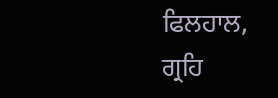ਫਿਲਹਾਲ, ਗ੍ਰਹਿ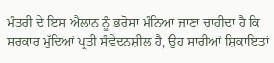ਮੰਤਰੀ ਦੇ ਇਸ ਐਲਾਨ ਨੂੰ ਭਰੋਸਾ ਮੰਨਿਆ ਜਾਣਾ ਚਾਹੀਦਾ ਹੈ ਕਿ ਸਰਕਾਰ ਮੁੱਦਿਆਂ ਪ੍ਰਤੀ ਸੰਵੇਦਨਸ਼ੀਲ ਹੈ, ਉਹ ਸਾਰੀਆਂ ਸ਼ਿਕਾਇਤਾਂ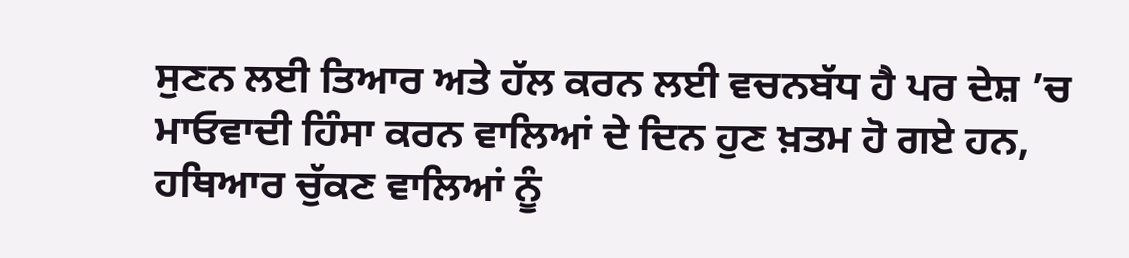ਸੁਣਨ ਲਈ ਤਿਆਰ ਅਤੇ ਹੱਲ ਕਰਨ ਲਈ ਵਚਨਬੱਧ ਹੈ ਪਰ ਦੇਸ਼ ’ਚ ਮਾਓਵਾਦੀ ਹਿੰਸਾ ਕਰਨ ਵਾਲਿਆਂ ਦੇ ਦਿਨ ਹੁਣ ਖ਼ਤਮ ਹੋ ਗਏ ਹਨ, ਹਥਿਆਰ ਚੁੱਕਣ ਵਾਲਿਆਂ ਨੂੰ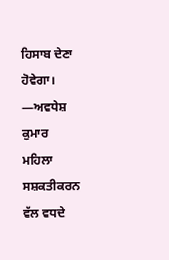ਹਿਸਾਬ ਦੇਣਾ ਹੋਵੇਗਾ।
—ਅਵਧੇਸ਼ ਕੁਮਾਰ
ਮਹਿਲਾ ਸਸ਼ਕਤੀਕਰਨ ਵੱਲ ਵਧਦੇ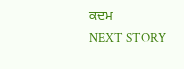ਕਦਮ
NEXT STORY